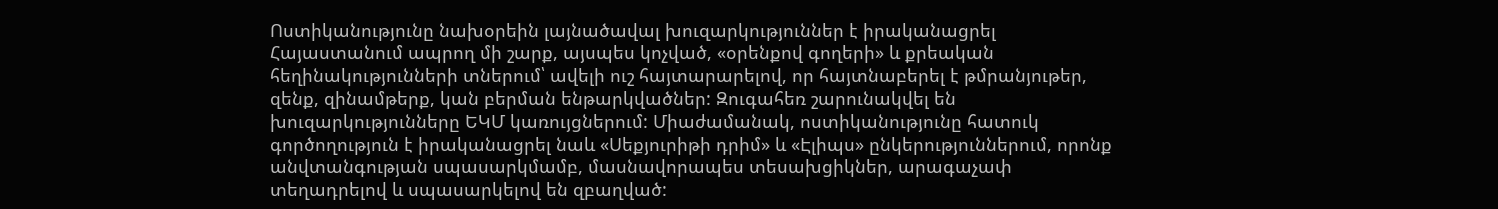Ոստիկանությունը նախօրեին լայնածավալ խուզարկություններ է իրականացրել Հայաստանում ապրող մի շարք, այսպես կոչված, «օրենքով գողերի» և քրեական հեղինակությունների տներում՝ ավելի ուշ հայտարարելով, որ հայտնաբերել է թմրանյութեր, զենք, զինամթերք, կան բերման ենթարկվածներ: Զուգահեռ շարունակվել են խուզարկությունները ԵԿՄ կառույցներում: Միաժամանակ, ոստիկանությունը հատուկ գործողություն է իրականացրել նաև «Սեքյուրիթի դրիմ» և «Էլիպս» ընկերություններում, որոնք անվտանգության սպասարկմամբ, մասնավորապես տեսախցիկներ, արագաչափ տեղադրելով և սպասարկելով են զբաղված: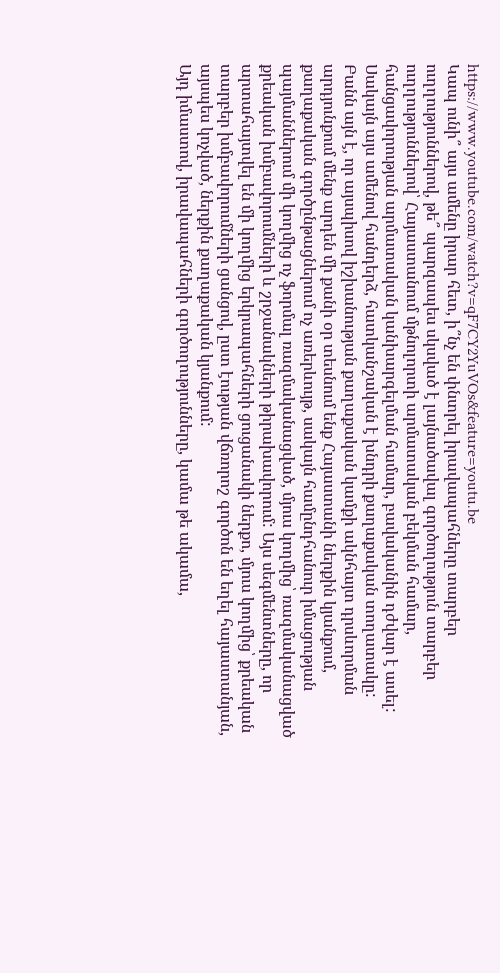https://www.youtube.com/watch?v=qF7CY2YuVOs&feature=youtu.be
Կապ ունի՞ այս ամենը իրար հետ, ի՞նչ են փնտրել իրավապահները տարբեր ուղղություններով, թե՞ պարզապես սկսված է լայնածավալ գործողություն տարբեր ուղղություններով՝ Հայաստանում մթնոլորտի արմատական բեկման համար, հանցավորության արմատական կանխարգելման համար, բավականին դժվար է ասել: Սակայն այս ամենով հանդերձ, հատկանշական է խնդրի քաղաքական տողատակը:
Բանն այն է, որ այսպիսով իշխանության քաղաքական կամքի ակնհայտ դրսևորման արդյունքում մենք արդեն մի քանի օր տեսնում ենք Հայաստանի ներքին կյանքում, քաղաքական գործընթացներում ոչ առերևույթ, սակայն համընդհանուր իմացության պայմաններում մի կողմից ոչ ֆորմալ ռազմականացված, մյուս կողմից՝ ռազմականացված քրեական խմբավորումների և շրջանակների թիրախավորում: Այս սեգմենտները, որ արտահայտվել են մի կողմից երկրապահների ցուցանակի ներքո, մյուս կողմից՝ քրեական տարբեր խմբավորումների ցանցով, ըստ էության վճռորոշ գործոն են եղել հայաստանյան, այսպես կոչված, ներքին քաղաքական կյանքում:
Այդ իմաստով, իրավապահների գործողությունները, կամա թե ակամա,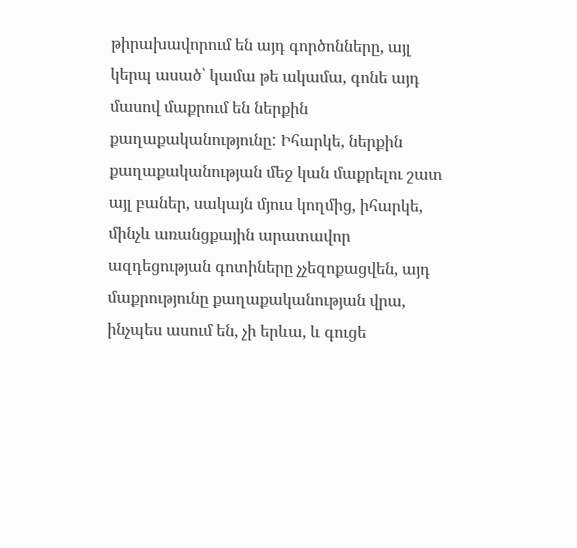թիրախավորում են այդ գործոնները, այլ կերպ ասած՝ կամա թե ակամա, գոնե այդ մասով մաքրում են ներքին քաղաքականությունը: Իհարկե, ներքին քաղաքականության մեջ կան մաքրելու շատ այլ բաներ, սակայն մյուս կողմից, իհարկե, մինչև առանցքային արատավոր ազդեցության գոտիները չչեզոքացվեն, այդ մաքրությունը քաղաքականության վրա, ինչպես ասում են, չի երևա, և գուցե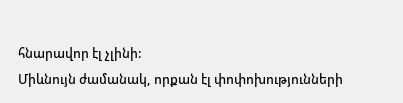հնարավոր էլ չլինի:
Միևնույն ժամանակ, որքան էլ փոփոխությունների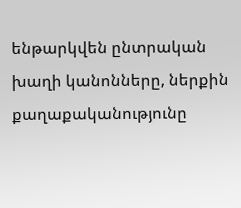ենթարկվեն ընտրական խաղի կանոնները, ներքին քաղաքականությունը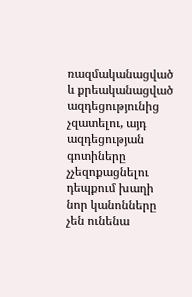ռազմականացված և քրեականացված ազդեցությունից չզատելու, այդ ազդեցության գոտիները չչեզոքացնելու դեպքում խաղի նոր կանոնները չեն ունենա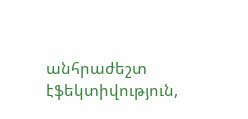անհրաժեշտ էֆեկտիվություն,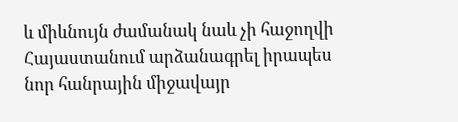և միևնույն ժամանակ նաև չի հաջողվի Հայաստանում արձանագրել իրապես նոր հանրային միջավայր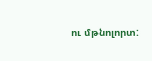ու մթնոլորտ: